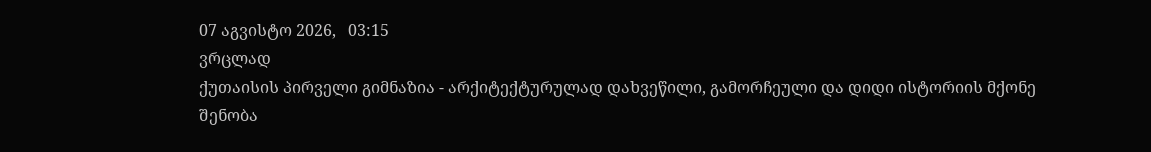07 აგვისტო 2026,   03:15
ვრცლად
ქუთაისის პირველი გიმნაზია - არქიტექტურულად დახვეწილი, გამორჩეული და დიდი ისტორიის მქონე შენობა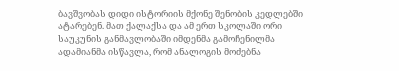ბავშვობას დიდი ისტორიის მქონე შენობის კედლებში ატარებენ. მათ ქალაქსა და ამ ერთ სკოლაში ორი საუკუნის განმავლობაში იმდენმა გამოჩენილმა ადამიანმა ისწავლა, რომ ანალოგის მოძებნა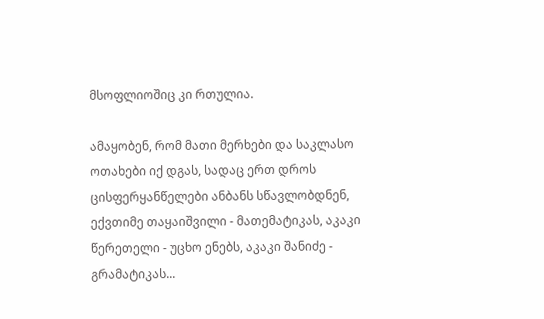მსოფლიოშიც კი რთულია.

ამაყობენ, რომ მათი მერხები და საკლასო ოთახები იქ დგას, სადაც ერთ დროს ცისფერყანწელები ანბანს სწავლობდნენ, ექვთიმე თაყაიშვილი - მათემატიკას, აკაკი წერეთელი - უცხო ენებს, აკაკი შანიძე - გრამატიკას...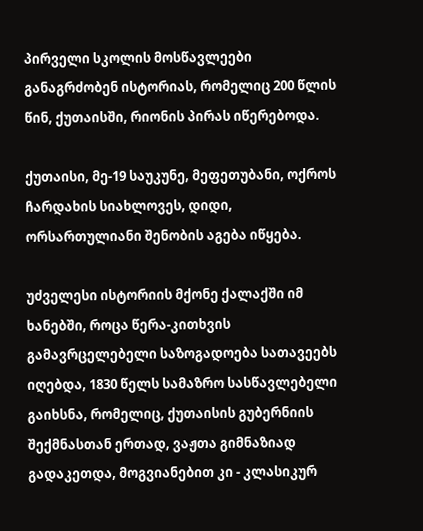პირველი სკოლის მოსწავლეები განაგრძობენ ისტორიას, რომელიც 200 წლის წინ, ქუთაისში, რიონის პირას იწერებოდა.

ქუთაისი, მე-19 საუკუნე, მეფეთუბანი, ოქროს ჩარდახის სიახლოვეს, დიდი, ორსართულიანი შენობის აგება იწყება.

უძველესი ისტორიის მქონე ქალაქში იმ ხანებში, როცა წერა-კითხვის გამავრცელებელი საზოგადოება სათავეებს იღებდა, 1830 წელს სამაზრო სასწავლებელი გაიხსნა, რომელიც, ქუთაისის გუბერნიის შექმნასთან ერთად, ვაჟთა გიმნაზიად გადაკეთდა, მოგვიანებით კი - კლასიკურ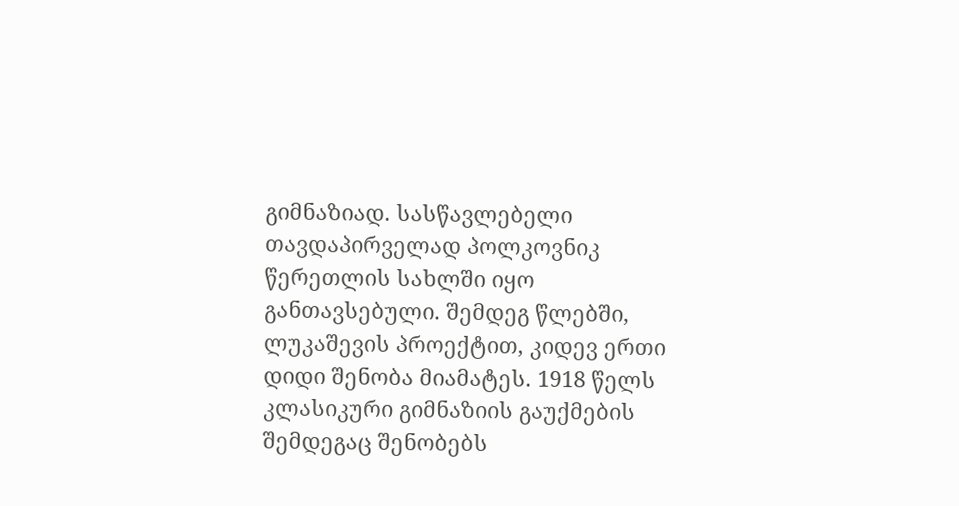გიმნაზიად. სასწავლებელი თავდაპირველად პოლკოვნიკ წერეთლის სახლში იყო განთავსებული. შემდეგ წლებში, ლუკაშევის პროექტით, კიდევ ერთი დიდი შენობა მიამატეს. 1918 წელს კლასიკური გიმნაზიის გაუქმების შემდეგაც შენობებს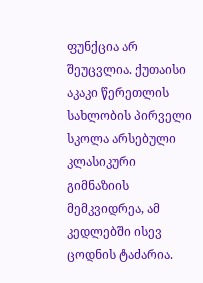ფუნქცია არ შეუცვლია. ქუთაისი აკაკი წერეთლის სახლობის პირველი სკოლა არსებული კლასიკური გიმნაზიის მემკვიდრეა, ამ კედლებში ისევ ცოდნის ტაძარია.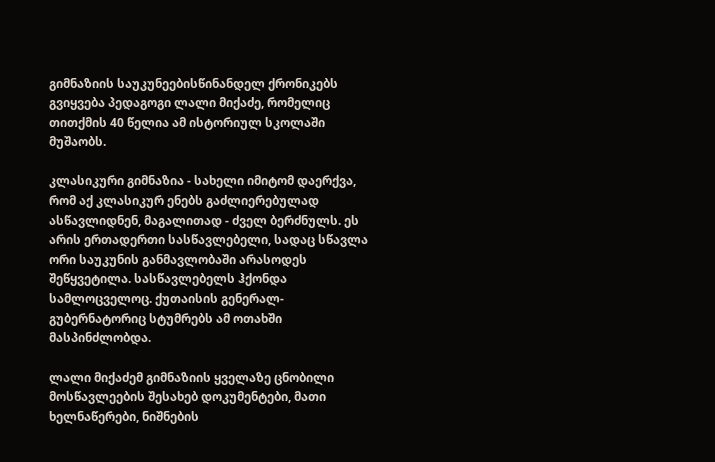გიმნაზიის საუკუნეებისწინანდელ ქრონიკებს გვიყვება პედაგოგი ლალი მიქაძე, რომელიც თითქმის 40 წელია ამ ისტორიულ სკოლაში მუშაობს.

კლასიკური გიმნაზია - სახელი იმიტომ დაერქვა, რომ აქ კლასიკურ ენებს გაძლიერებულად ასწავლიდნენ, მაგალითად - ძველ ბერძნულს. ეს არის ერთადერთი სასწავლებელი, სადაც სწავლა ორი საუკუნის განმავლობაში არასოდეს შეწყვეტილა. სასწავლებელს ჰქონდა სამლოცველოც. ქუთაისის გენერალ-გუბერნატორიც სტუმრებს ამ ოთახში მასპინძლობდა.

ლალი მიქაძემ გიმნაზიის ყველაზე ცნობილი მოსწავლეების შესახებ დოკუმენტები, მათი ხელნაწერები, ნიშნების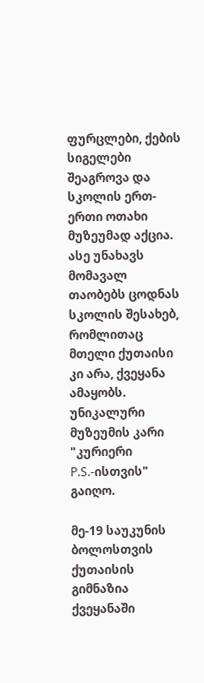ფურცლები, ქების სიგელები შეაგროვა და სკოლის ერთ-ერთი ოთახი მუზეუმად აქცია. ასე უნახავს მომავალ თაობებს ცოდნას სკოლის შესახებ, რომლითაც მთელი ქუთაისი კი არა, ქვეყანა ამაყობს. უნიკალური მუზეუმის კარი "კურიერი P.S.-ისთვის" გაიღო.

მე-19 საუკუნის ბოლოსთვის ქუთაისის გიმნაზია ქვეყანაში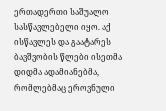ერთადერთი საშუალო სასწავლებელი იყო. აქ ისწავლეს და გაატარეს ბავშვობის წლები ისეთმა დიდმა ადამიანებმა, რომლებმაც ეროვნული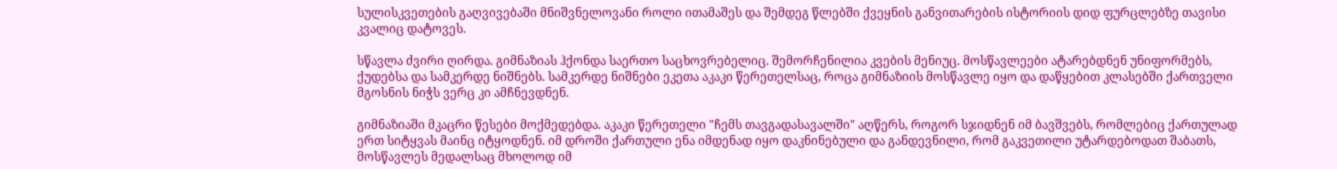სულისკვეთების გაღვივებაში მნიშვნელოვანი როლი ითამაშეს და შემდეგ წლებში ქვეყნის განვითარების ისტორიის დიდ ფურცლებზე თავისი კვალიც დატოვეს.

სწავლა ძვირი ღირდა. გიმნაზიას ჰქონდა საერთო საცხოვრებელიც. შემორჩენილია კვების მენიუც. მოსწავლეები ატარებდნენ უნიფორმებს, ქუდებსა და სამკერდე ნიშნებს. სამკერდე ნიშნები ეკეთა აკაკი წერეთელსაც, როცა გიმნაზიის მოსწავლე იყო და დაწყებით კლასებში ქართველი მგოსნის ნიჭს ვერც კი ამჩნევდნენ.

გიმნაზიაში მკაცრი წესები მოქმედებდა. აკაკი წერეთელი "ჩემს თავგადასავალში" აღწერს, როგორ სჯიდნენ იმ ბავშვებს, რომლებიც ქართულად ერთ სიტყვას მაინც იტყოდნენ. იმ დროში ქართული ენა იმდენად იყო დაკნინებული და განდევნილი, რომ გაკვეთილი უტარდებოდათ შაბათს, მოსწავლეს მედალსაც მხოლოდ იმ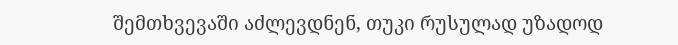შემთხვევაში აძლევდნენ, თუკი რუსულად უზადოდ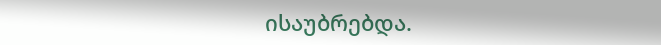ისაუბრებდა.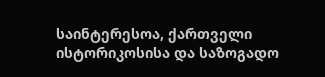საინტერესოა, ქართველი ისტორიკოსისა და საზოგადო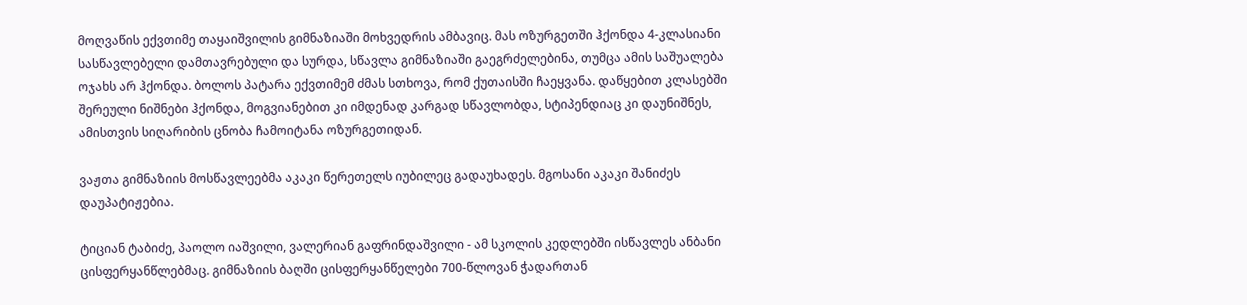მოღვაწის ექვთიმე თაყაიშვილის გიმნაზიაში მოხვედრის ამბავიც. მას ოზურგეთში ჰქონდა 4-კლასიანი სასწავლებელი დამთავრებული და სურდა, სწავლა გიმნაზიაში გაეგრძელებინა, თუმცა ამის საშუალება ოჯახს არ ჰქონდა. ბოლოს პატარა ექვთიმემ ძმას სთხოვა, რომ ქუთაისში ჩაეყვანა. დაწყებით კლასებში შერეული ნიშნები ჰქონდა, მოგვიანებით კი იმდენად კარგად სწავლობდა, სტიპენდიაც კი დაუნიშნეს, ამისთვის სიღარიბის ცნობა ჩამოიტანა ოზურგეთიდან.

ვაჟთა გიმნაზიის მოსწავლეებმა აკაკი წერეთელს იუბილეც გადაუხადეს. მგოსანი აკაკი შანიძეს დაუპატიჟებია.

ტიციან ტაბიძე, პაოლო იაშვილი, ვალერიან გაფრინდაშვილი - ამ სკოლის კედლებში ისწავლეს ანბანი ცისფერყანწლებმაც. გიმნაზიის ბაღში ცისფერყანწელები 700-წლოვან ჭადართან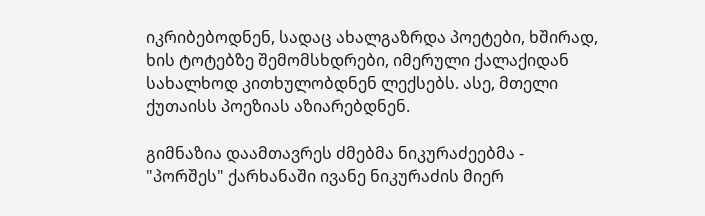იკრიბებოდნენ, სადაც ახალგაზრდა პოეტები, ხშირად, ხის ტოტებზე შემომსხდრები, იმერული ქალაქიდან სახალხოდ კითხულობდნენ ლექსებს. ასე, მთელი ქუთაისს პოეზიას აზიარებდნენ.

გიმნაზია დაამთავრეს ძმებმა ნიკურაძეებმა - "პორშეს" ქარხანაში ივანე ნიკურაძის მიერ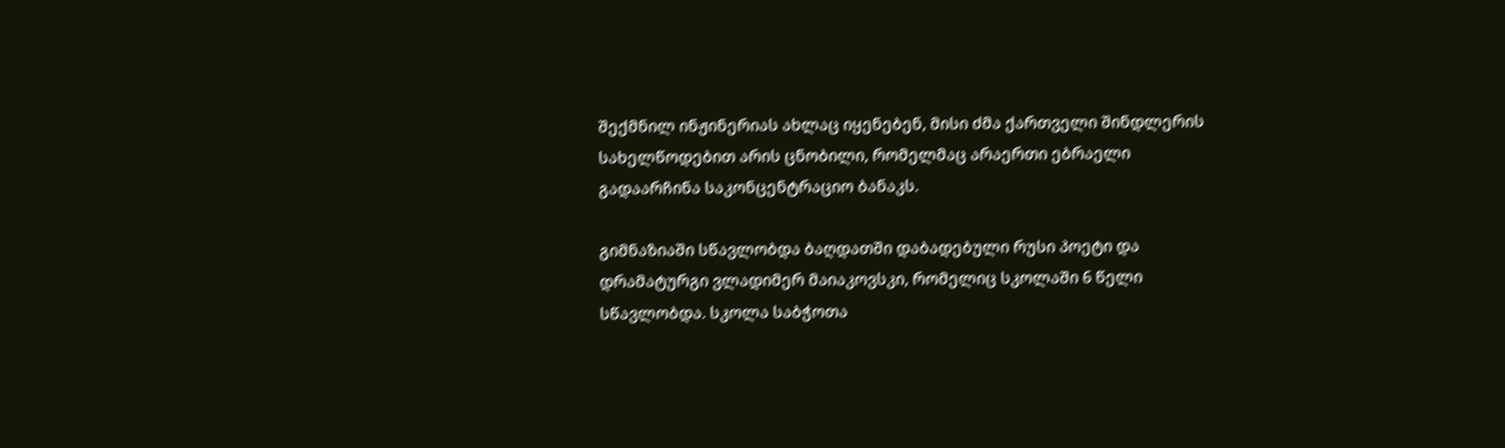შექმნილ ინჟინერიას ახლაც იყენებენ, მისი ძმა ქართველი შინდლერის სახელწოდებით არის ცნობილი, რომელმაც არაერთი ებრაელი გადაარჩინა საკონცენტრაციო ბანაკს.

გიმნაზიაში სწავლობდა ბაღდათში დაბადებული რუსი პოეტი და დრამატურგი ვლადიმერ მაიაკოვსკი, რომელიც სკოლაში 6 წელი სწავლობდა. სკოლა საბჭოთა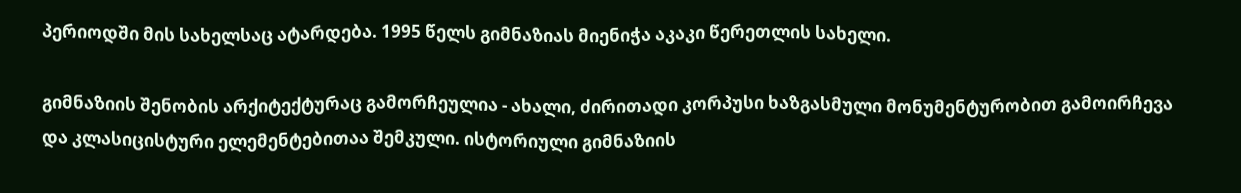პერიოდში მის სახელსაც ატარდება. 1995 წელს გიმნაზიას მიენიჭა აკაკი წერეთლის სახელი.

გიმნაზიის შენობის არქიტექტურაც გამორჩეულია - ახალი, ძირითადი კორპუსი ხაზგასმული მონუმენტურობით გამოირჩევა და კლასიცისტური ელემენტებითაა შემკული. ისტორიული გიმნაზიის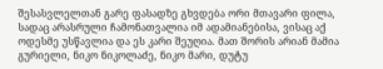შესასვლელთან გარე ფასადზე გხვდება ორი მთავარი ფილა, სადაც არასრული ჩამონათვალია იმ ადამიანებისა, ვისაც აქ ოდესმე უსწავლია და ეს კარი შეუღია. მათ შორის არიან მამია გურიელი, ნიკო ნიკოლაძე, ნიკო მარი, დუტუ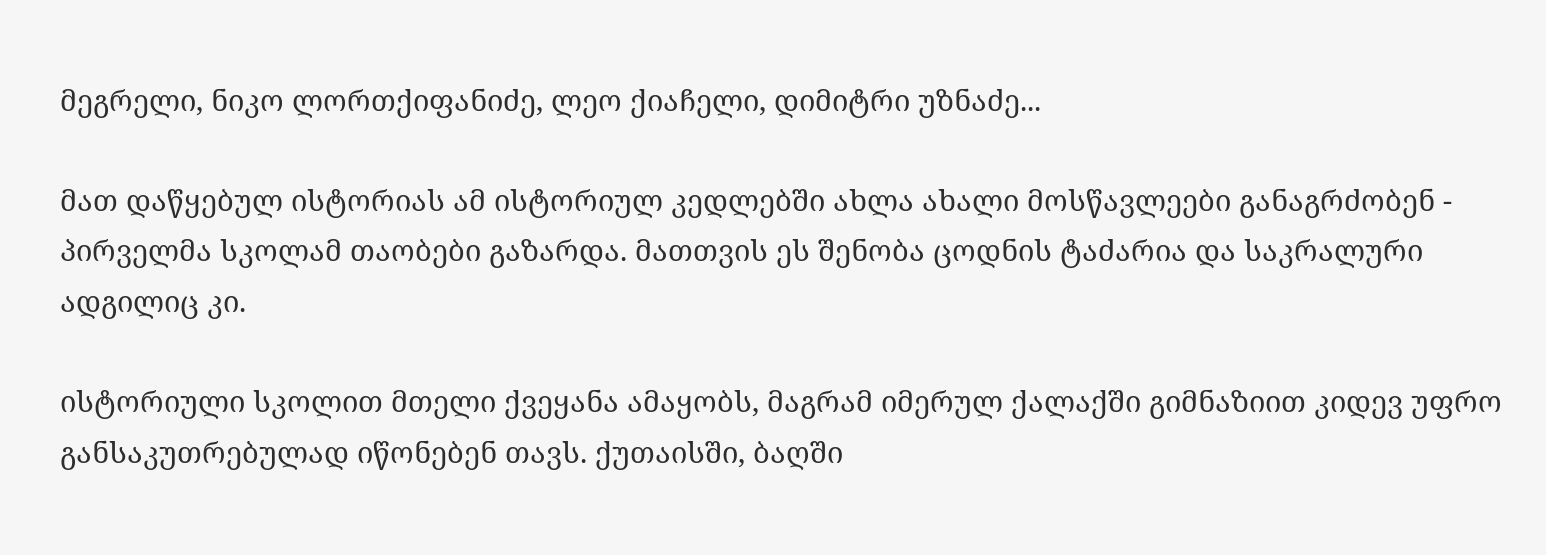მეგრელი, ნიკო ლორთქიფანიძე, ლეო ქიაჩელი, დიმიტრი უზნაძე...

მათ დაწყებულ ისტორიას ამ ისტორიულ კედლებში ახლა ახალი მოსწავლეები განაგრძობენ - პირველმა სკოლამ თაობები გაზარდა. მათთვის ეს შენობა ცოდნის ტაძარია და საკრალური ადგილიც კი.

ისტორიული სკოლით მთელი ქვეყანა ამაყობს, მაგრამ იმერულ ქალაქში გიმნაზიით კიდევ უფრო განსაკუთრებულად იწონებენ თავს. ქუთაისში, ბაღში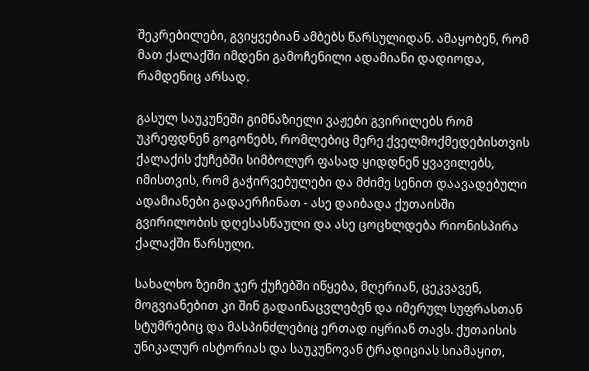შეკრებილები, გვიყვებიან ამბებს წარსულიდან. ამაყობენ, რომ მათ ქალაქში იმდენი გამოჩენილი ადამიანი დადიოდა, რამდენიც არსად.

გასულ საუკუნეში გიმნაზიელი ვაჟები გვირილებს რომ უკრეფდნენ გოგონებს, რომლებიც მერე ქველმოქმედებისთვის ქალაქის ქუჩებში სიმბოლურ ფასად ყიდდნენ ყვავილებს, იმისთვის, რომ გაჭირვებულები და მძიმე სენით დაავადებული ადამიანები გადაერჩინათ - ასე დაიბადა ქუთაისში გვირილობის დღესასწაული და ასე ცოცხლდება რიონისპირა ქალაქში წარსული.

სახალხო ზეიმი ჯერ ქუჩებში იწყება, მღერიან, ცეკვავენ, მოგვიანებით კი შინ გადაინაცვლებენ და იმერულ სუფრასთან სტუმრებიც და მასპინძლებიც ერთად იყრიან თავს. ქუთაისის უნიკალურ ისტორიას და საუკუნოვან ტრადიციას სიამაყით,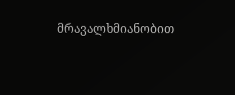მრავალხმიანობით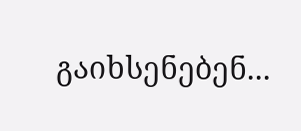გაიხსენებენ...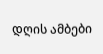დღის ამბები